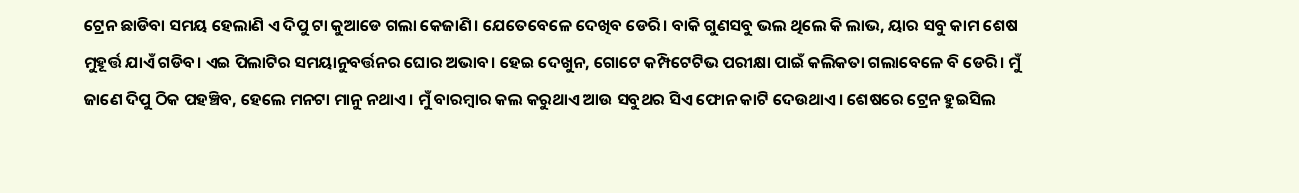ଟ୍ରେନ ଛାଡିବା ସମୟ ହେଲାଣି ଏ ଦିପୁ ଟା କୁଆଡେ ଗଲା କେଜାଣି। ଯେତେବେଳେ ଦେଖିବ ଡେରି। ବାକି ଗୁଣସବୁ ଭଲ ଥିଲେ କି ଲାଭ, ୟାର ସବୁ କାମ ଶେଷ ମୁହୂର୍ତ୍ତ ଯାଏଁ ଗଡିବ। ଏଇ ପିଲାଟିର ସମୟାନୁବର୍ତ୍ତନର ଘୋର ଅଭାବ। ହେଇ ଦେଖୁନ, ଗୋଟେ କମ୍ପିଟେଟିଭ ପରୀକ୍ଷା ପାଇଁ କଲିକତା ଗଲାବେଳେ ବି ଡେରି। ମୁଁ ଜାଣେ ଦିପୁ ଠିକ ପହଞ୍ଚିବ, ହେଲେ ମନଟା ମାନୁ ନଥାଏ। ମୁଁ ବାରମ୍ବାର କଲ କରୁଥାଏ ଆଉ ସବୁଥର ସିଏ ଫୋନ କାଟି ଦେଉଥାଏ। ଶେଷରେ ଟ୍ରେନ ହୁଇସିଲ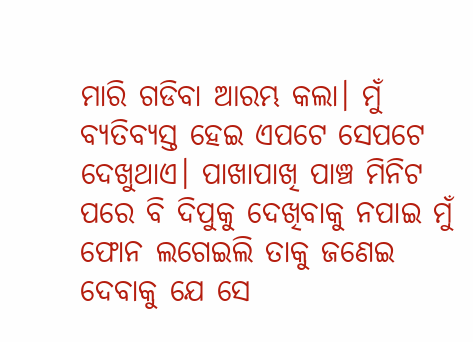ମାରି ଗଡିବା ଆରମ୍ଭ କଲା। ମୁଁ ବ୍ୟତିବ୍ୟସ୍ତ ହେଇ ଏପଟେ ସେପଟେ ଦେଖୁଥାଏ। ପାଖାପାଖି ପାଞ୍ଚ ମିନିଟ ପରେ ବି ଦିପୁକୁ ଦେଖିବାକୁ ନପାଇ ମୁଁ ଫୋନ ଲଗେଇଲି ତାକୁ ଜଣେଇ ଦେବାକୁ ଯେ ସେ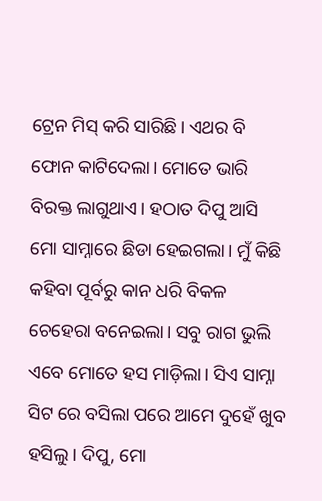ଟ୍ରେନ ମିସ୍ କରି ସାରିଛି। ଏଥର ବି ଫୋନ କାଟିଦେଲା। ମୋତେ ଭାରି ବିରକ୍ତ ଲାଗୁଥାଏ। ହଠାତ ଦିପୁ ଆସି ମୋ ସାମ୍ନାରେ ଛିଡା ହେଇଗଲା। ମୁଁ କିଛି କହିବା ପୂର୍ବରୁ କାନ ଧରି ବିକଳ ଚେହେରା ବନେଇଲା। ସବୁ ରାଗ ଭୁଲି ଏବେ ମୋତେ ହସ ମାଡ଼ିଲା। ସିଏ ସାମ୍ନା ସିଟ ରେ ବସିଲା ପରେ ଆମେ ଦୁହେଁ ଖୁବ ହସିଲୁ। ଦିପୁ, ମୋ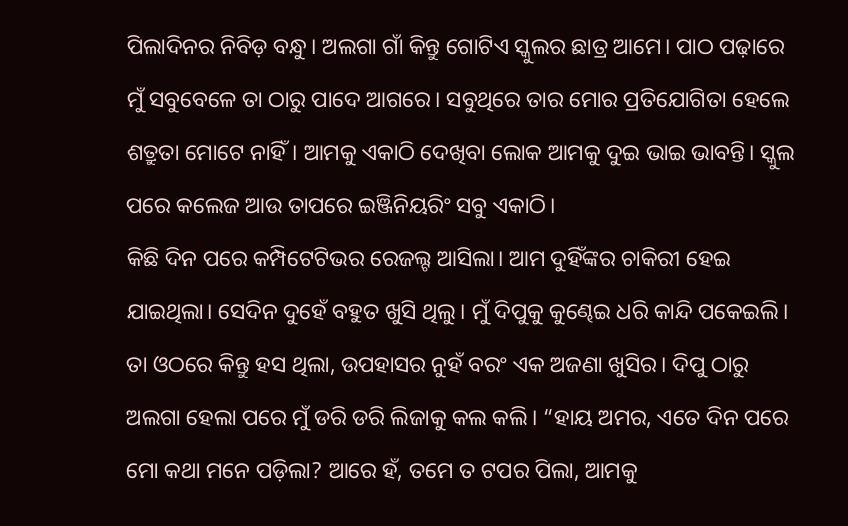ପିଲାଦିନର ନିବିଡ଼ ବନ୍ଧୁ। ଅଲଗା ଗାଁ କିନ୍ତୁ ଗୋଟିଏ ସ୍କୁଲର ଛାତ୍ର ଆମେ। ପାଠ ପଢ଼ାରେ ମୁଁ ସବୁବେଳେ ତା ଠାରୁ ପାଦେ ଆଗରେ। ସବୁଥିରେ ତାର ମୋର ପ୍ରତିଯୋଗିତା ହେଲେ ଶତ୍ରୁତା ମୋଟେ ନାହିଁ। ଆମକୁ ଏକାଠି ଦେଖିବା ଲୋକ ଆମକୁ ଦୁଇ ଭାଇ ଭାବନ୍ତି। ସ୍କୁଲ ପରେ କଲେଜ ଆଉ ତାପରେ ଇଞ୍ଜିନିୟରିଂ ସବୁ ଏକାଠି।
କିଛି ଦିନ ପରେ କମ୍ପିଟେଟିଭର ରେଜଲ୍ଟ ଆସିଲା। ଆମ ଦୁହିଁଙ୍କର ଚାକିରୀ ହେଇ ଯାଇଥିଲା। ସେଦିନ ଦୁହେଁ ବହୁତ ଖୁସି ଥିଲୁ। ମୁଁ ଦିପୁକୁ କୁଣ୍ଢେଇ ଧରି କାନ୍ଦି ପକେଇଲି। ତା ଓଠରେ କିନ୍ତୁ ହସ ଥିଲା, ଉପହାସର ନୁହଁ ବରଂ ଏକ ଅଜଣା ଖୁସିର। ଦିପୁ ଠାରୁ ଅଲଗା ହେଲା ପରେ ମୁଁ ଡରି ଡରି ଲିଜାକୁ କଲ କଲି। “ହାୟ ଅମର, ଏତେ ଦିନ ପରେ ମୋ କଥା ମନେ ପଡ଼ିଲା? ଆରେ ହଁ, ତମେ ତ ଟପର ପିଲା, ଆମକୁ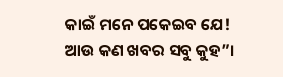କାଇଁ ମନେ ପକେଇବ ଯେ! ଆଉ କଣ ଖବର ସବୁ କୁହ”।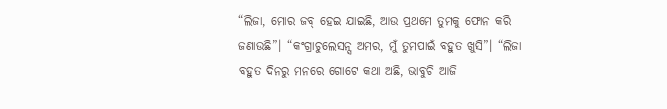“ଲିଜା, ମୋର ଜବ୍ ହେଇ ଯାଇଛି, ଆଉ ପ୍ରଥମେ ତୁମକୁ ଫୋନ କରି ଜଣାଉଛି”। “କଂଗ୍ରାଚୁଲେସନ୍ସ ଅମର, ମୁଁ ତୁମପାଇଁ ବହୁତ ଖୁସି”। “ଲିଜା ବହୁତ ଦିନରୁ ମନରେ ଗୋଟେ କଥା ଅଛି, ଭାବୁଚି ଆଜି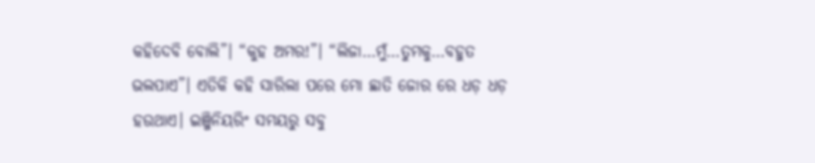କହିଦେବି ବୋଲି”। “କୁହ ଅମର!”। “ଲିଜା…ମୁଁ…ତୁମକୁ…ବହୁତ ଭଲପାଏ”। ଏତିକି କହି ସାରିଲା ପରେ ମୋ ଛାତି ଜୋର ରେ ଧଡ଼ ଧଡ଼ ହଉଥାଏ। ଇଞ୍ଜିନିୟରିଂ ସମୟରୁ ସବୁ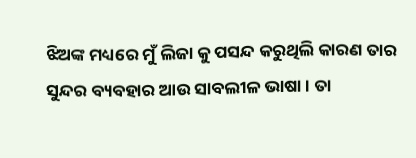ଝିଅଙ୍କ ମଧ୍ୟରେ ମୁଁ ଲିଜା କୁ ପସନ୍ଦ କରୁଥିଲି କାରଣ ତାର ସୁନ୍ଦର ବ୍ୟବହାର ଆଉ ସାବଲୀଳ ଭାଷା। ତା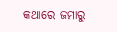କଥାରେ ଜମାରୁ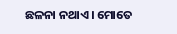ଛଳନା ନଥାଏ। ମୋତେ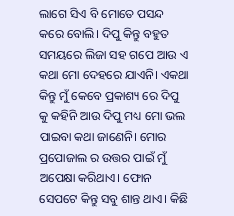ଲାଗେ ସିଏ ବି ମୋତେ ପସନ୍ଦ କରେ ବୋଲି। ଦିପୁ କିନ୍ତୁ ବହୁତ ସମୟରେ ଲିଜା ସହ ଗପେ ଆଉ ଏ କଥା ମୋ ଦେହରେ ଯାଏନି। ଏକଥା କିନ୍ତୁ ମୁଁ କେବେ ପ୍ରକାଶ୍ୟ ରେ ଦିପୁ କୁ କହିନି ଆଉ ଦିପୁ ମଧ୍ୟ ମୋ ଭଲ ପାଇବା କଥା ଜାଣେନି। ମୋର ପ୍ରପୋଜାଲ ର ଉତ୍ତର ପାଇଁ ମୁଁ ଅପେକ୍ଷା କରିଥାଏ। ଫୋନ ସେପଟେ କିନ୍ତୁ ସବୁ ଶାନ୍ତ ଥାଏ। କିଛି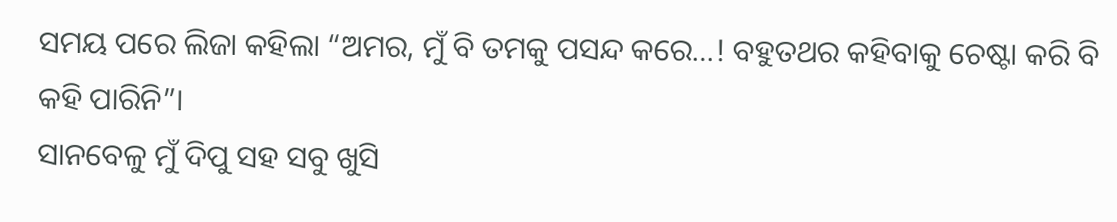ସମୟ ପରେ ଲିଜା କହିଲା “ଅମର, ମୁଁ ବି ତମକୁ ପସନ୍ଦ କରେ…! ବହୁତଥର କହିବାକୁ ଚେଷ୍ଟା କରି ବି କହି ପାରିନି”।
ସାନବେଳୁ ମୁଁ ଦିପୁ ସହ ସବୁ ଖୁସି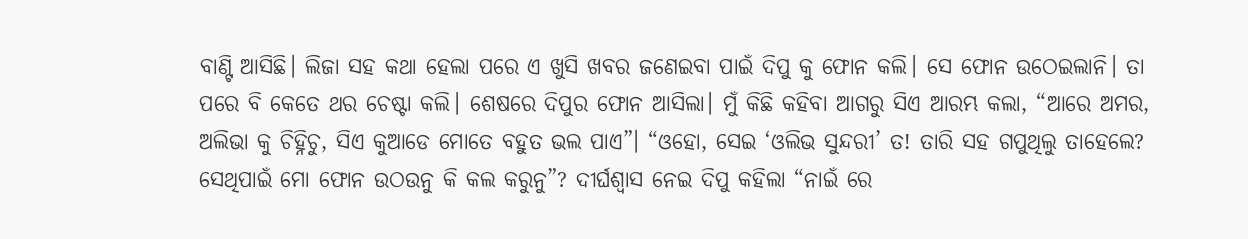ବାଣ୍ଟି ଆସିଛି। ଲିଜା ସହ କଥା ହେଲା ପରେ ଏ ଖୁସି ଖବର ଜଣେଇବା ପାଇଁ ଦିପୁ କୁ ଫୋନ କଲି। ସେ ଫୋନ ଉଠେଇଲାନି। ତା ପରେ ବି କେତେ ଥର ଚେଷ୍ଟା କଲି। ଶେଷରେ ଦିପୁର ଫୋନ ଆସିଲା। ମୁଁ କିଛି କହିବା ଆଗରୁ ସିଏ ଆରମ୍ଭ କଲା, “ଆରେ ଅମର, ଅଲିଭା କୁ ଚିହ୍ନିଚୁ, ସିଏ କୁଆଡେ ମୋତେ ବହୁତ ଭଲ ପାଏ”। “ଓହୋ, ସେଇ ‘ଓଲିଭ ସୁନ୍ଦରୀ’ ତ! ତାରି ସହ ଗପୁଥିଲୁ ତାହେଲେ? ସେଥିପାଇଁ ମୋ ଫୋନ ଉଠଉନୁ କି କଲ କରୁନୁ”? ଦୀର୍ଘଶ୍ଵାସ ନେଇ ଦିପୁ କହିଲା “ନାଇଁ ରେ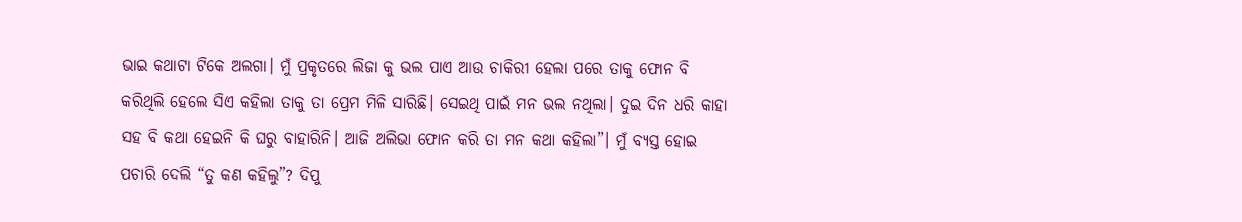ଭାଇ କଥାଟା ଟିକେ ଅଲଗା। ମୁଁ ପ୍ରକୃତରେ ଲିଜା କୁ ଭଲ ପାଏ ଆଉ ଚାକିରୀ ହେଲା ପରେ ତାକୁ ଫୋନ ବି କରିଥିଲି ହେଲେ ସିଏ କହିଲା ତାକୁ ତା ପ୍ରେମ ମିଳି ସାରିଛି। ସେଇଥି ପାଇଁ ମନ ଭଲ ନଥିଲା। ଦୁଇ ଦିନ ଧରି କାହା ସହ ବି କଥା ହେଇନି କି ଘରୁ ବାହାରିନି। ଆଜି ଅଲିଭା ଫୋନ କରି ତା ମନ କଥା କହିଲା”। ମୁଁ ବ୍ୟସ୍ତ ହୋଇ ପଚାରି ଦେଲି “ତୁ କଣ କହିଲୁ”? ଦିପୁ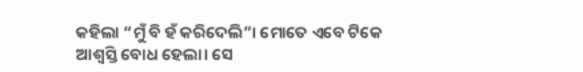କହିଲା “ମୁଁ ବି ହଁ କରିଦେଲି”। ମୋତେ ଏବେ ଟିକେ ଆଶ୍ବସ୍ତି ବୋଧ ହେଲା। ସେ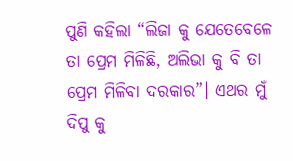ପୁଣି କହିଲା “ଲିଜା କୁ ଯେତେବେଳେ ତା ପ୍ରେମ ମିଳିଛି, ଅଲିଭା କୁ ବି ତା ପ୍ରେମ ମିଳିବା ଦରକାର”। ଏଥର ମୁଁ ଦିପୁ କୁ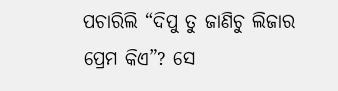ପଚାରିଲି “ଦିପୁ ତୁ ଜାଣିଚୁ ଲିଜାର ପ୍ରେମ କିଏ”? ସେ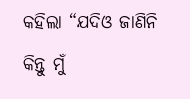କହିଲା “ଯଦିଓ ଜାଣିନି କିନ୍ତୁ ମୁଁ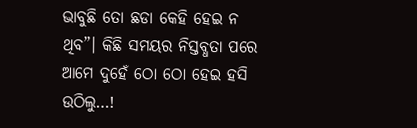ଭାବୁଛି ତୋ ଛଡା କେହି ହେଇ ନ ଥିବ”। କିଛି ସମୟର ନିସ୍ତବ୍ଧତା ପରେ ଆମେ ଦୁହେଁ ଠୋ ଠୋ ହେଇ ହସି ଉଠିଲୁ…!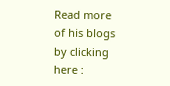Read more of his blogs by clicking here :